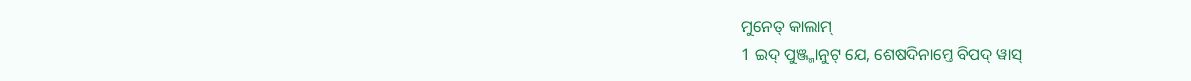ମୁନେତ୍ କାଲାମ୍
1 ଇଦ୍ ପୁଞ୍ଜ୍ମାନୁଟ୍ ଯେ, ଶେଷଦିନାମ୍ତେ ବିପଦ୍ ୱାସ୍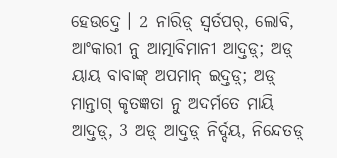ହେଉଦ୍ତେ । 2 ନାରିଡ଼୍ ସ୍ୱର୍ତପର୍, ଲୋବି, ଆଂକାରୀ ନୁ ଆତ୍ମାବିମାନୀ ଆଦ୍ତଡ଼୍; ଅଡ଼୍ ୟାୟ ବାବାଙ୍କ୍ ଅପମାନ୍ ଇଦ୍ତଡ଼୍; ଅଡ଼୍ ମାନ୍ତାଗ୍ କୃତଜ୍ଞତା ନୁ ଅଦର୍ମତେ ମାୟି ଆଦ୍ତଡ଼୍, 3 ଅଡ଼୍ ଆଦ୍ତଡ଼୍ ନିର୍ଦ୍ଦୟ, ନିନ୍ଦେତଡ଼୍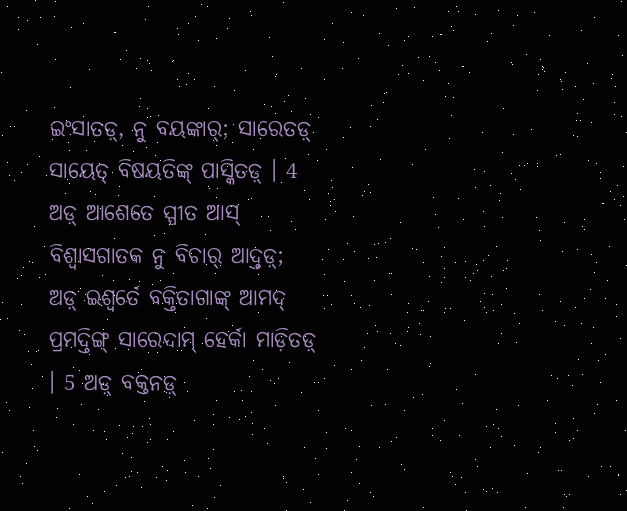ଇଂସାତଡ଼୍, ନୁ ବୟଙ୍କାର୍; ସାରେତଡ଼୍ ସାୟେତ୍ ବିଷୟତିଙ୍କ୍ ପାସ୍କିତଡ଼୍ । 4 ଅଡ଼୍ ଆଶେତେ ସ୍ପୀତ ଆସ୍ ବିଶ୍ୱାସଗାତକ ନୁ ବିଚାର୍ ଆଦ୍ତଡ଼୍; ଅଡ଼୍ ଇଶ୍ୱର୍ତେ ବକ୍ତିତାଗାଙ୍କ୍ ଆମଦ୍ ପ୍ରମଦ୍ତିଙ୍ଗ୍ ସାରେଦାମ୍ ହେର୍କା ମାଡ଼ିତଡ଼୍ । 5 ଅଡ଼୍ ବକ୍ତନଡ଼୍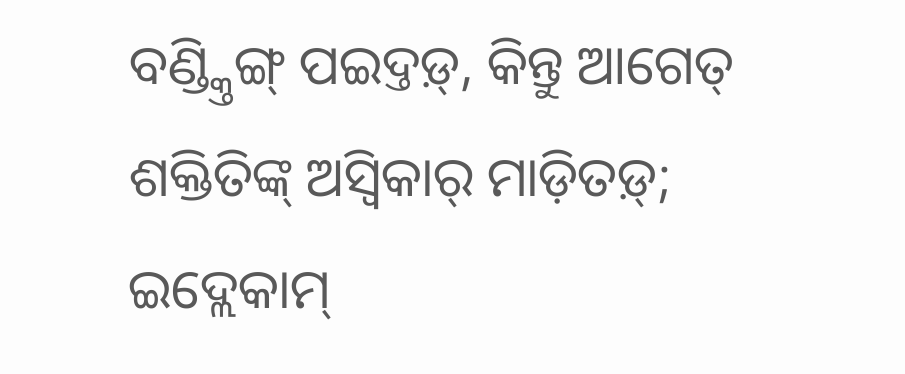ବଣ୍ଡ୍କ୍ତିଙ୍ଗ୍ ପଇଦ୍ତଡ଼୍, କିନ୍ତୁ ଆଗେତ୍ ଶକ୍ତିତିଙ୍କ୍ ଅସ୍ୱିକାର୍ ମାଡ଼ିତଡ଼୍; ଇଦ୍ଲେକାମ୍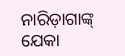ନାରିଡ଼ାଗାଙ୍କ୍ ଯେକା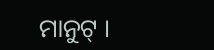ମାନୁଟ୍ ।